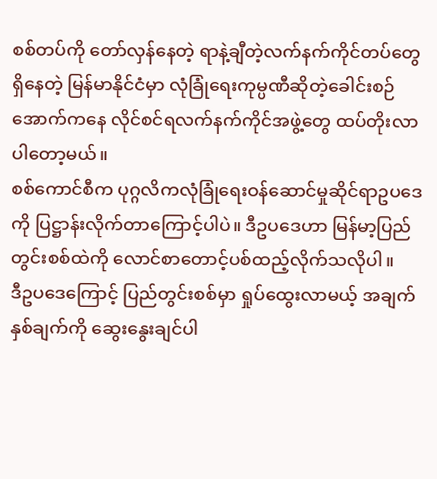စစ်တပ်ကို တော်လှန်နေတဲ့ ရာနဲ့ချီတဲ့လက်နက်ကိုင်တပ်တွေရှိနေတဲ့ မြန်မာနိုင်ငံမှာ လုံခြုံရေးကုမ္ပဏီဆိုတဲ့ခေါင်းစဉ်အောက်ကနေ လိုင်စင်ရလက်နက်ကိုင်အဖွဲ့တွေ ထပ်တိုးလာပါတော့မယ်။
စစ်ကောင်စီက ပုဂ္ဂလိကလုံခြုံရေးဝန်ဆောင်မှုဆိုင်ရာဥပဒေကို ပြဋ္ဌာန်းလိုက်တာကြောင့်ပါပဲ။ ဒီဥပဒေဟာ မြန်မာ့ပြည်တွင်းစစ်ထဲကို လောင်စာတောင့်ပစ်ထည့်လိုက်သလိုပါ။
ဒီဥပဒေကြောင့် ပြည်တွင်းစစ်မှာ ရှုပ်ထွေးလာမယ့် အချက်နှစ်ချက်ကို ဆွေးနွေးချင်ပါ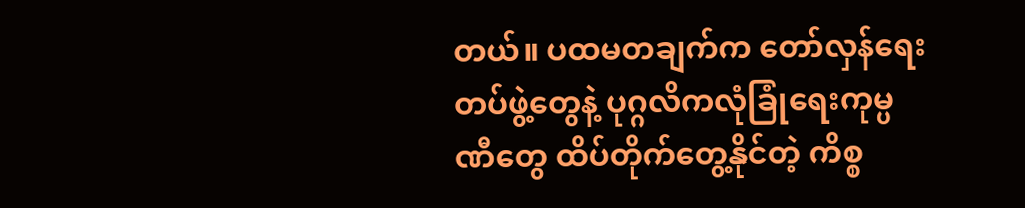တယ်။ ပထမတချက်က တော်လှန်ရေးတပ်ဖွဲ့တွေနဲ့ ပုဂ္ဂလိကလုံခြုံရေးကုမ္ပဏီတွေ ထိပ်တိုက်တွေ့နိုင်တဲ့ ကိစ္စ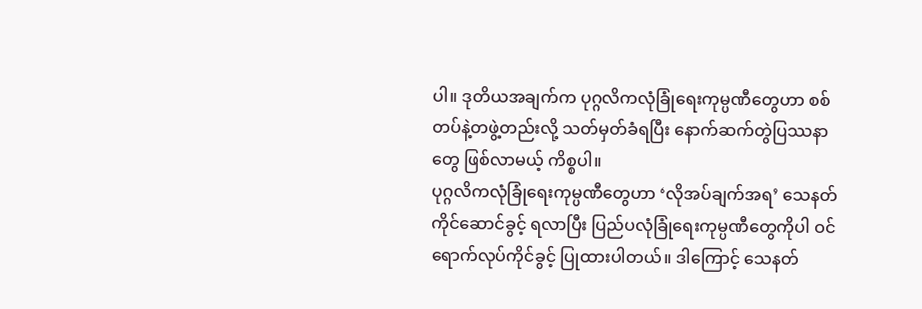ပါ။ ဒုတိယအချက်က ပုဂ္ဂလိကလုံခြုံရေးကုမ္ပဏီတွေဟာ စစ်တပ်နဲ့တဖွဲ့တည်းလို့ သတ်မှတ်ခံရပြီး နောက်ဆက်တွဲပြဿနာတွေ ဖြစ်လာမယ့် ကိစ္စပါ။
ပုဂ္ဂလိကလုံခြုံရေးကုမ္ပဏီတွေဟာ ‘လိုအပ်ချက်အရ’ သေနတ်ကိုင်ဆောင်ခွင့် ရလာပြီး ပြည်ပလုံခြုံရေးကုမ္ပဏီတွေကိုပါ ဝင်ရောက်လုပ်ကိုင်ခွင့် ပြုထားပါတယ်။ ဒါကြောင့် သေနတ်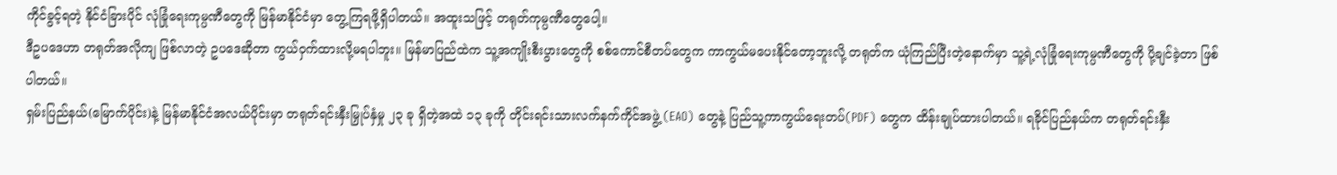ကိုင်ခွင့်ရတဲ့ နိုင်ငံခြားပိုင် လုံခြုံရေးကုမ္ပဏီတွေကို မြန်မာနိုင်ငံမှာ တွေ့ကြရဖို့ရှိပါတယ်။ အထူးသဖြင့် တရုတ်ကုမ္ပဏီတွေပေါ့။
ဒီဥပဒေဟာ တရုတ်အလိုကျ ဖြစ်လာတဲ့ ဥပဒေဆိုတာ ကွယ်ဝှက်ထားလို့မရပါဘူး။ မြန်မာပြည်ထဲက သူ့အကျိုးစီးပွားတွေကို စစ်ကောင်စီတပ်တွေက ကာကွယ်မပေးနိုင်တော့ဘူးလို့ တရုတ်က ယုံကြည်ပြီးတဲ့နောက်မှာ သူ့ရဲ့လုံခြုံရေးကုမ္ပဏီတွေကို ပို့ချင်ခဲ့တာ ဖြစ်ပါတယ်။
ရှမ်းပြည်နယ်(မြောက်ပိုင်း)နဲ့ မြန်မာနိုင်ငံအလယ်ပိုင်းမှာ တရုတ်ရင်းနှီးမြှုပ်နှံမှု ၂၃ ခု ရှိတဲ့အထဲ ၁၃ ခုကို တိုင်းရင်းသားလက်နက်ကိုင်အဖွဲ့ (EAO) တွေနဲ့ ပြည်သူ့ကာကွယ်ရေးတပ်(PDF) တွေက ထိန်းချုပ်ထားပါတယ်။ ရခိုင်ပြည်နယ်က တရုတ်ရင်းနှီး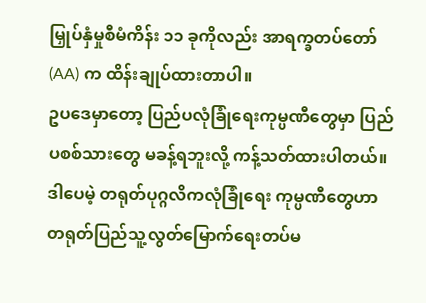မြှုပ်နှံမှုစီမံကိန်း ၁၁ ခုကိုလည်း အာရက္ခတပ်တော် (AA) က ထိန်းချုပ်ထားတာပါ။
ဥပဒေမှာတော့ ပြည်ပလုံခြုံရေးကုမ္ပဏီတွေမှာ ပြည်ပစစ်သားတွေ မခန့်ရဘူးလို့ ကန့်သတ်ထားပါတယ်။ ဒါပေမဲ့ တရုတ်ပုဂ္ဂလိကလုံခြုံရေး ကုမ္ပဏီတွေဟာ တရုတ်ပြည်သူ့လွတ်မြောက်ရေးတပ်မ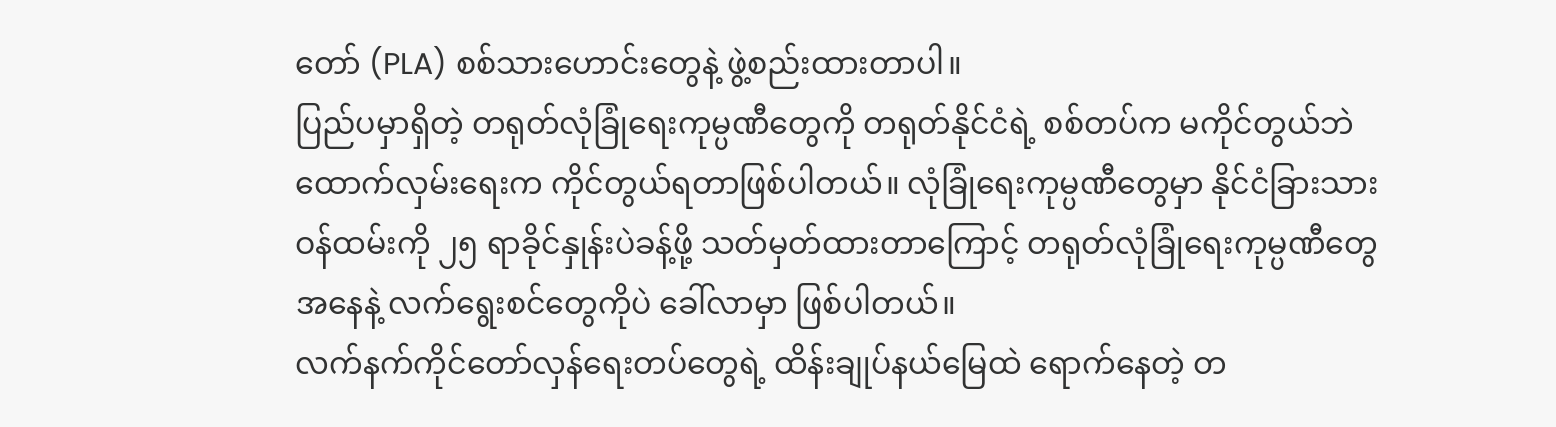တော် (PLA) စစ်သားဟောင်းတွေနဲ့ ဖွဲ့စည်းထားတာပါ။
ပြည်ပမှာရှိတဲ့ တရုတ်လုံခြုံရေးကုမ္ပဏီတွေကို တရုတ်နိုင်ငံရဲ့ စစ်တပ်က မကိုင်တွယ်ဘဲ ထောက်လှမ်းရေးက ကိုင်တွယ်ရတာဖြစ်ပါတယ်။ လုံခြုံရေးကုမ္ပဏီတွေမှာ နိုင်ငံခြားသားဝန်ထမ်းကို ၂၅ ရာခိုင်နှုန်းပဲခန့်ဖို့ သတ်မှတ်ထားတာကြောင့် တရုတ်လုံခြုံရေးကုမ္ပဏီတွေအနေနဲ့ လက်ရွေးစင်တွေကိုပဲ ခေါ်လာမှာ ဖြစ်ပါတယ်။
လက်နက်ကိုင်တော်လှန်ရေးတပ်တွေရဲ့ ထိန်းချုပ်နယ်မြေထဲ ရောက်နေတဲ့ တ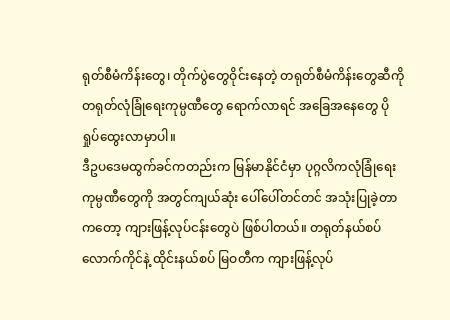ရုတ်စီမံကိန်းတွေ၊ တိုက်ပွဲတွေဝိုင်းနေတဲ့ တရုတ်စီမံကိန်းတွေဆီကို တရုတ်လုံခြုံရေးကုမ္ပဏီတွေ ရောက်လာရင် အခြေအနေတွေ ပိုရှုပ်ထွေးလာမှာပါ။
ဒီဥပဒေမထွက်ခင်ကတည်းက မြန်မာနိုင်ငံမှာ ပုဂ္ဂလိကလုံခြုံရေးကုမ္ပဏီတွေကို အတွင်ကျယ်ဆုံး ပေါ်ပေါ်တင်တင် အသုံးပြုခဲ့တာကတော့ ကျားဖြန့်လုပ်ငန်းတွေပဲ ဖြစ်ပါတယ်။ တရုတ်နယ်စပ် လောက်ကိုင်နဲ့ ထိုင်းနယ်စပ် မြဝတီက ကျားဖြန့်လုပ်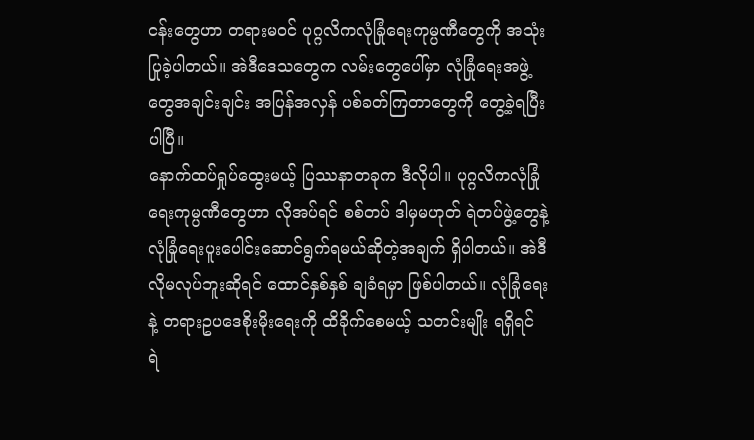ငန်းတွေဟာ တရားမဝင် ပုဂ္ဂလိကလုံခြုံရေးကုမ္ပဏီတွေကို အသုံးပြုခဲ့ပါတယ်။ အဲဒီဒေသတွေက လမ်းတွေပေါ်မှာ လုံခြုံရေးအဖွဲ့တွေအချင်းချင်း အပြန်အလှန် ပစ်ခတ်ကြတာတွေကို တွေ့ခဲ့ရပြီးပါပြီ။
နောက်ထပ်ရှုပ်ထွေးမယ့် ပြဿနာတခုက ဒီလိုပါ။ ပုဂ္ဂလိကလုံခြုံရေးကုမ္ပဏီတွေဟာ လိုအပ်ရင် စစ်တပ် ဒါမှမဟုတ် ရဲတပ်ဖွဲ့တွေနဲ့ လုံခြုံရေးပူးပေါင်းဆောင်ရွက်ရမယ်ဆိုတဲ့အချက် ရှိပါတယ်။ အဲဒီလိုမလုပ်ဘူးဆိုရင် ထောင်နှစ်နှစ် ချခံရမှာ ဖြစ်ပါတယ်။ လုံခြုံရေးနဲ့ တရားဥပဒေစိုးမိုးရေးကို ထိခိုက်စေမယ့် သတင်းမျိုး ရရှိရင် ရဲ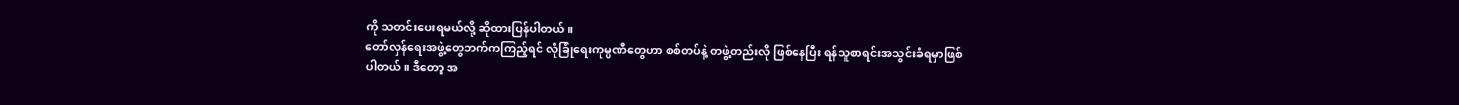ကို သတင်းပေးရမယ်လို့ ဆိုထားပြန်ပါတယ်။
တော်လှန်ရေးအဖွဲ့တွေဘက်ကကြည့်ရင် လုံခြုံရေးကုမ္ပဏီတွေဟာ စစ်တပ်နဲ့ တဖွဲ့တည်းလို ဖြစ်နေပြီး ရန်သူစာရင်းအသွင်းခံရမှာဖြစ်ပါတယ်။ ဒီတော့ အ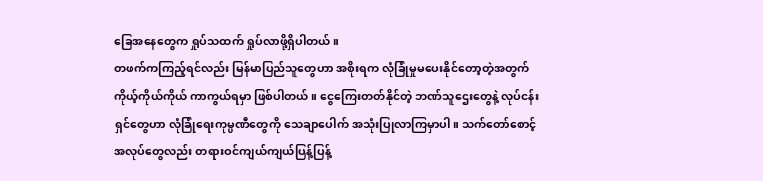ခြေအနေတွေက ရှုပ်သထက် ရှုပ်လာဖို့ရှိပါတယ်။
တဖက်ကကြည့်ရင်လည်း မြန်မာပြည်သူတွေဟာ အစိုးရက လုံခြုံမှုမပေးနိုင်တော့တဲ့အတွက် ကိုယ့်ကိုယ်ကိုယ် ကာကွယ်ရမှာ ဖြစ်ပါတယ်။ ငွေကြေးတတ်နိုင်တဲ့ ဘဏ်သူဌေးတွေနဲ့ လုပ်ငန်းရှင်တွေဟာ လုံခြုံရေးကုမ္ပဏီတွေကို သေချာပေါက် အသုံးပြုလာကြမှာပါ။ သက်တော်စောင့် အလုပ်တွေလည်း တရားဝင်ကျယ်ကျယ်ပြန့်ပြန့်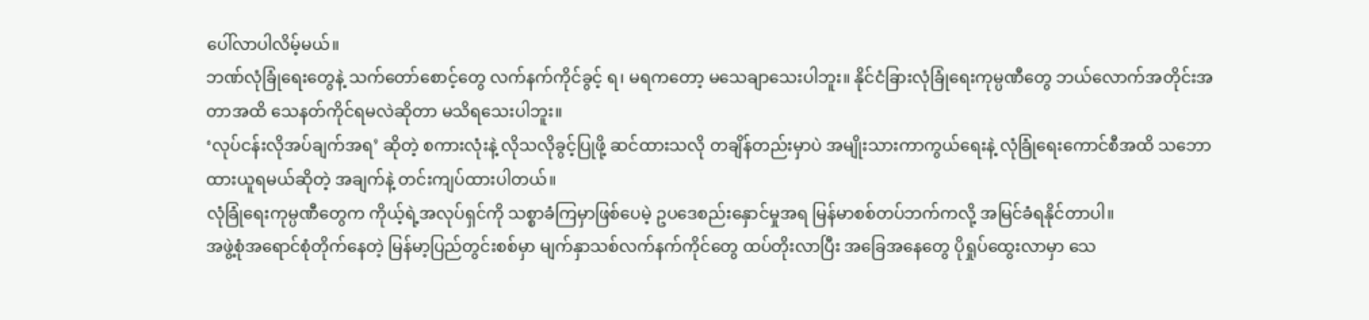ပေါ်လာပါလိမ့်မယ်။
ဘဏ်လုံခြုံရေးတွေနဲ့ သက်တော်စောင့်တွေ လက်နက်ကိုင်ခွင့် ရ၊ မရကတော့ မသေချာသေးပါဘူး။ နိုင်ငံခြားလုံခြုံရေးကုမ္ပဏီတွေ ဘယ်လောက်အတိုင်းအတာအထိ သေနတ်ကိုင်ရမလဲဆိုတာ မသိရသေးပါဘူး။
‘လုပ်ငန်းလိုအပ်ချက်အရ’ ဆိုတဲ့ စကားလုံးနဲ့ လိုသလိုခွင့်ပြုဖို့ ဆင်ထားသလို တချိန်တည်းမှာပဲ အမျိုးသားကာကွယ်ရေးနဲ့ လုံခြုံရေးကောင်စီအထိ သဘောထားယူရမယ်ဆိုတဲ့ အချက်နဲ့ တင်းကျပ်ထားပါတယ်။
လုံခြုံရေးကုမ္ပဏီတွေက ကိုယ့်ရဲ့အလုပ်ရှင်ကို သစ္စာခံကြမှာဖြစ်ပေမဲ့ ဥပဒေစည်းနှောင်မှုအရ မြန်မာစစ်တပ်ဘက်ကလို့ အမြင်ခံရနိုင်တာပါ။
အဖွဲ့စုံအရောင်စုံတိုက်နေတဲ့ မြန်မာ့ပြည်တွင်းစစ်မှာ မျက်နှာသစ်လက်နက်ကိုင်တွေ ထပ်တိုးလာပြီး အခြေအနေတွေ ပိုရှုပ်ထွေးလာမှာ သေ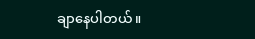ချာနေပါတယ်။